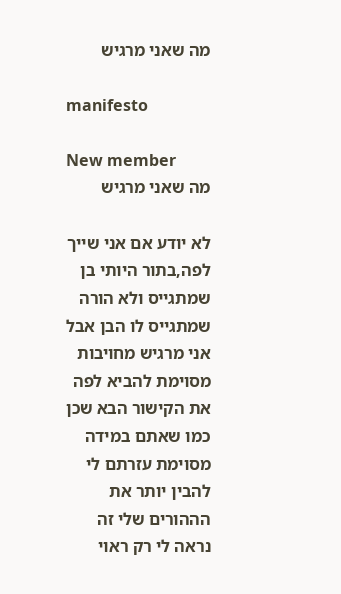מה שאני מרגיש

manifesto

New member
מה שאני מרגיש

לא יודע אם אני שייך לפה,בתור היותי בן שמתגייס ולא הורה שמתגייס לו הבן אבל אני מרגיש מחויבות מסוימת להביא לפה את הקישור הבא שכן כמו שאתם במידה מסוימת עזרתם לי להבין יותר את הההורים שלי זה נראה לי רק ראוי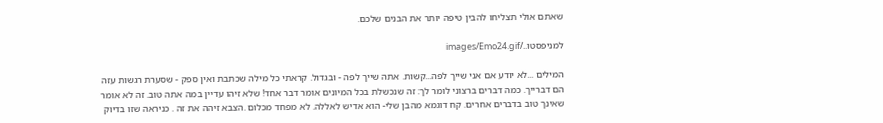שאתם אולי תצליחו להבין טיפה יותר את הבנים שלכם.

למניפסטו../images/Emo24.gif

המילים ...לא יודע אם אני שייך לפה...קשות. אתה שייך לפה - ובגדול. קראתי כל מילה שכתבת ואין ספק - שסערת רגשות עזה הם דברייך. כמה דברים ברצוני לומר לך: זה שנכשלת בכל המיונים אומר דבר אחד! שלא זיהו עדיין במה אתה טוב. זה לא אומר שאינך טוב בדברים אחרים. קח דוגמא מהבן שלי- הוא אדיש לאללה. לא מפחד מכלום .הצבא זיהה את זה . כניראה שזו בדיוק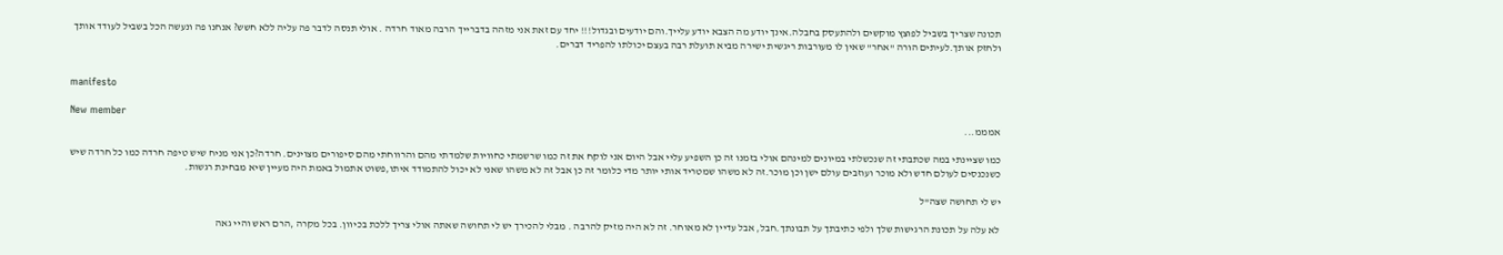תכונה שצריך בשביל לפוצץ מוקשים ולהתעסק בחבלה.אינך יודע מה הצבא יודע עלייך.והם יודעים ובגדול!!! יחד עם זאת אני מזהה בדברייך הרבה מאוד חרדה . אולי תנסה לדבר פה עליה ללא חשש? אנחנו פה ונעשה הכל בשביל לעודד אותך ולחזק אותך.לעיתים הורה "אחר" שאין לו מעורבות ריגשית ישירה מביא תועלת רבה בעצם יכולתו להפריד דברים.


manifesto

New member
אמממ...

כמו שציינתי במה שכתבתי זה שנכשלתי במיונים למינהם אולי בזמנו זה כן השפיע עליי אבל היום אני לוקח את זה כמו שרשמתי כחוויות שלמדתי מהם והרווחתי מהם סיפורים מצוינים. חרדה?כן אני מניח שיש טיפה חרדה כמו כל חרדה שיש כשנכנסים לעולם חדש ולא מוכר ועוזבים עולם ישן וכן מוכר.זה לא משהו שמטריד אותי יותר מדי כלומר זה כן אבל זה לא משהו שאני לא יכול להתמודד איתו,פשוט אתמול באמת היה מעיין שיא מבחינת רגשות.

יש לי תחושה שצה"ל

לא עלה על תכונת הרגישות שלך ולפי כתיבתך על תבונתך.חבל, אבל עדיין לא מאוחר. זה לא היה מזיק להרבה . מבלי להכירך יש לי תחושה שאתה אולי צריך ללכת בכיוון. בכל מקרה ,הרם ראש והיי גאה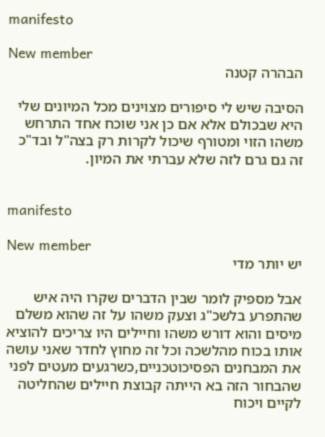manifesto

New member
הבהרה קטנה

הסיבה שיש לי סיפורים מצוינים מכל המיונים שלי היא שבכולם אלא אם כן אני שוכח אחד התרחש משהו הזוי ומטורף שיכול לקרות רק בצה"ל ובד"כ זה גם גרם לזה שלא עברתי את המיון.


manifesto

New member
יש יותר מדי

אבל מספיק לומר שבין הדברים שקרו היה איש שהתפרע בלשכ"ג וצעק משהו על זה שהוא משלם מיסים והוא דורש משהו וחיילים היו צריכים להוציא אותו בכוח מהלשכה וכל זה מחוץ לחדר שאני עושה את המבחנים הפסיכוטכניים,כשרגעים מעטים לפני שהבחור הזה בא הייתה קבוצת חיילים שהחליטה לקיים ויכוח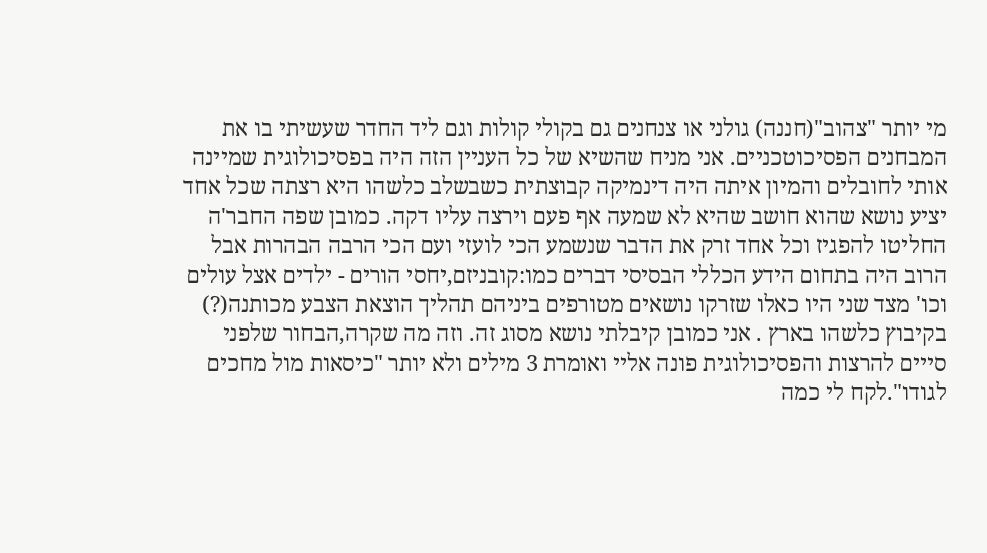מי יותר "צהוב"(חננה) גולני או צנחנים גם בקולי קולות וגם ליד החדר שעשיתי בו את המבחנים הפסיכוטכניים. אני מניח שהשיא של כל העניין הזה היה בפסיכולוגית שמיינה אותי לחובלים והמיון איתה היה דינמיקה קבוצתית כשבשלב כלשהו היא רצתה שכל אחד יציע נושא שהוא חושב שהיא לא שמעה אף פעם וירצה עליו דקה. כמובן שפה החבר'ה החליטו להפגיז וכל אחד זרק את הדבר שנשמע הכי לועזי ועם הכי הרבה הבהרות אבל הרוב היה בתחום הידע הכללי הבסיסי דברים כמו:קובניזם,יחסי הורים - ילדים אצל עולים וכו' מצד שני היו כאלו שזרקו נושאים מטורפים ביניהם תהליך הוצאת הצבע מכותנה(?) בקיבוץ כלשהו בארץ . אני כמובן קיבלתי נושא מסוג זה. וזה מה שקרה,הבחור שלפני סייים להרצות והפסיכולוגית פונה אליי ואומרת 3 מילים ולא יותר "כיסאות מול מחכים לגודו".לקח לי כמה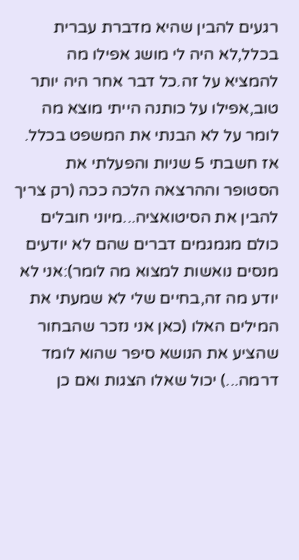רגעים להבין שהיא מדברת עברית בכלל,לא היה לי מושג אפילו מה להמציא על זה.כל דבר אחר היה יותר טוב,אפילו על כותנה הייתי מוצא מה לומר על לא הבנתי את המשפט בכלל. אז חשבתי 5 שניות והפעלתי את הסטופר וההרצאה הלכה ככה (רק צריך להבין את הסיטואציה...מיוני חובלים כולם מגמגמים דברים שהם לא יודעים מנסים נואשות למצוא מה לומר):אני לא יודע מה זה,בחיים שלי לא שמעתי את המילים האלו (כאן אני נזכר שהבחור שהציע את הנושא סיפר שהוא לומד דרמה...) יכול שאלו הצגות ואם כן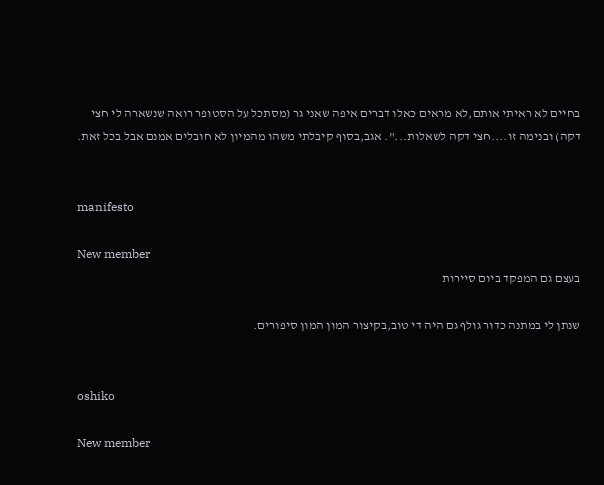בחיים לא ראיתי אותם,לא מראים כאלו דברים איפה שאני גר (מסתכל על הסטופר רואה שנשארה לי חצי דקה) ובנימה זו....חצי דקה לשאלות...". אגב,בסוף קיבלתי משהו מהמיון לא חובלים אמנם אבל בכל זאת.


manifesto

New member
בעצם גם המפקד ביום סיירות

שנתן לי במתנה כדור גולף גם היה די טוב,בקיצור המון המון סיפורים.


oshiko

New member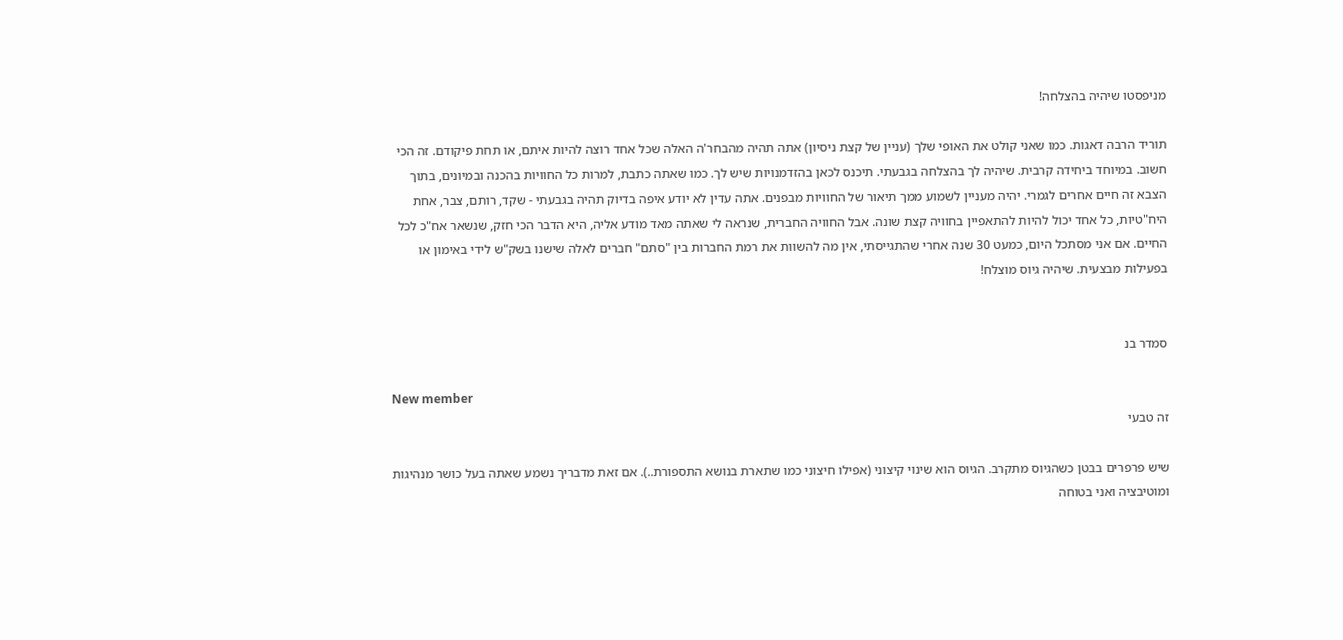מניפסטו שיהיה בהצלחה!

תוריד הרבה דאגות. כמו שאני קולט את האופי שלך (עניין של קצת ניסיון) אתה תהיה מהבחר'ה האלה שכל אחד רוצה להיות איתם, או תחת פיקודם. זה הכי חשוב. במיוחד ביחידה קרבית. שיהיה לך בהצלחה בגבעתי. תיכנס לכאן בהזדמנויות שיש לך. כמו שאתה כתבת, למרות כל החוויות בהכנה ובמיונים, בתוך הצבא זה חיים אחרים לגמרי. יהיה מעניין לשמוע ממך תיאור של החוויות מבפנים. אתה עדין לא יודע איפה בדיוק תהיה בגבעתי - שקד, רותם, צבר, אחת היח"טיות, כל אחד יכול להיות להתאפיין בחוויה קצת שונה. אבל החוויה החברית, שנראה לי שאתה מאד מודע אליה, היא הדבר הכי חזק, שנשאר אח"כ לכל החיים. אם אני מסתכל היום, כמעט 30 שנה אחרי שהתגייסתי, אין מה להשוות את רמת החברות בין "סתם" חברים לאלה שישנו בשק"ש לידי באימון או בפעילות מבצעית. שיהיה גיוס מוצלח!


סמדר בנ

New member
זה טבעי

שיש פרפרים בבטן כשהגיוס מתקרב. הגיוס הוא שינוי קיצוני (אפילו חיצוני כמו שתארת בנושא התספורת..). אם זאת מדבריך נשמע שאתה בעל כושר מנהיגות ומוטיבציה ואני בטוחה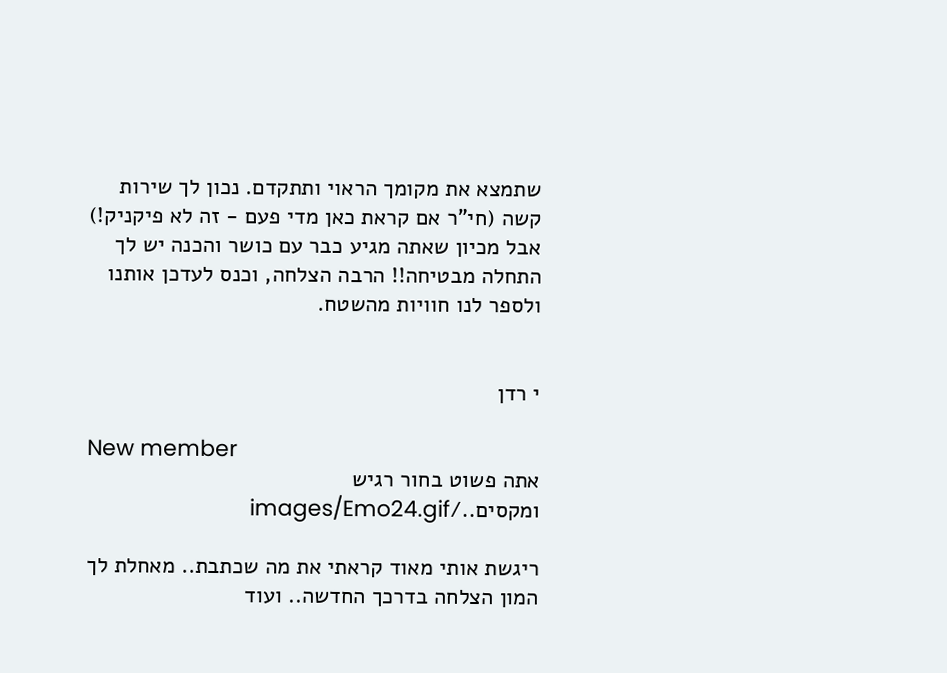שתמצא את מקומך הראוי ותתקדם. נכון לך שירות קשה (חי"ר אם קראת כאן מדי פעם - זה לא פיקניק!) אבל מכיון שאתה מגיע כבר עם כושר והכנה יש לך התחלה מבטיחה!! הרבה הצלחה, וכנס לעדכן אותנו ולספר לנו חוויות מהשטח.


י רדן

New member
אתה פשוט בחור רגיש ומקסים../images/Emo24.gif

ריגשת אותי מאוד קראתי את מה שכתבת.. מאחלת לך המון הצלחה בדרכך החדשה.. ועוד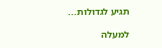תגיע לגדולות...

למעלה